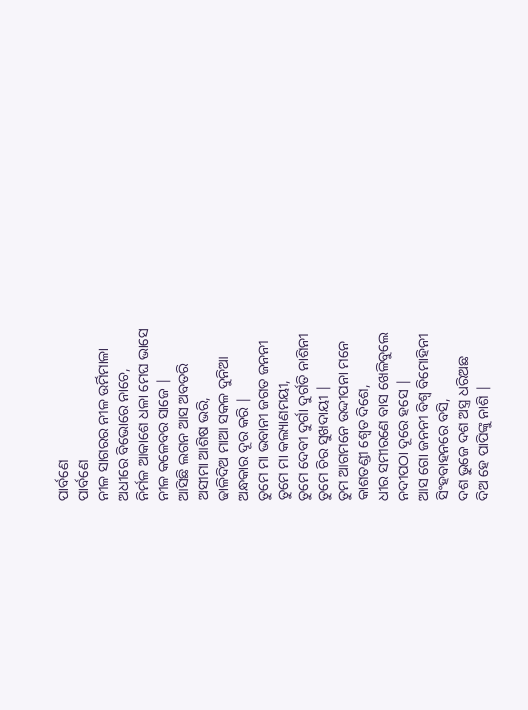ପାର୍ବଣେ
ପାର୍ବଣେ
ନୀଳ ସାଗରର ନୀଳ ଉର୍ମିମାଳା
ଅଧୀରେ ବିଭୋରେ ନାଚେ,
ନିର୍ମଳ ଆକାଶେ ଧଳା ମେଘ ଭାସେ
ନୀଳ କଳେବର ସାଜେ |
ଆସିଛି ଲଗନ ଆସ ଅବତରି
ଅସୀମା ଆଶିଷ ଭରି,
ଢାଳିଦିଅ ମାଆ ସକଳ ଦୁନିଆ
ଅନ୍ଧକାର ଦୂର କରି |
ତୁମେ ମା ଭବାନୀ ଜଗତ ଜନନୀ
ତୁମେ ମା କଲ୍ୟାଣମୟୀ,
ତୁମେ ଦେବୀ ଦୁର୍ଗା ଦୁର୍ଗତି ନାଶିନୀ
ତୁମେ ଚିର ସୁଖଦାୟୀ |
ତୁମ ଆଗମନେ ଉଦ୍ଦୀପନା ମନେ
କାଶତଣ୍ଡୀ ଶ୍ୱେତ ଦିଶେ,
ଧୀର ସମୀରଣେ ବାସ ଖେଳିବୁଲେ
ନଦୀପଠା ଦୂରେ ହସେ |
ଆସ ଗୋ ଜନନୀ ବିଶ୍ୱ ବିମୋହିନୀ
ସିଂହବାହନରେ ବସି,
ଦଶ ଭୁଜେ ଦଶ ଅସ୍ତ୍ର ଧରିଅଛ
ଦିଅ ହେ ପାପିଙ୍କୁ ନାଶି |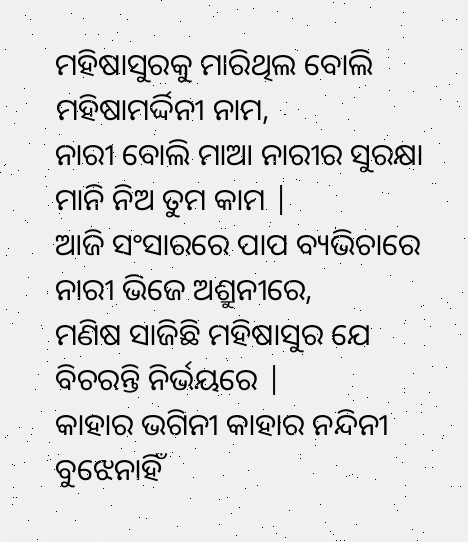ମହିଷାସୁରକୁ ମାରିଥିଲ ବୋଲି
ମହିଷାମର୍ଦ୍ଦିନୀ ନାମ,
ନାରୀ ବୋଲି ମାଆ ନାରୀର ସୁରକ୍ଷା
ମାନି ନିଅ ତୁମ କାମ |
ଆଜି ସଂସାରରେ ପାପ ବ୍ୟଭିଚାରେ
ନାରୀ ଭିଜେ ଅଶ୍ରୁନୀରେ,
ମଣିଷ ସାଜିଛି ମହିଷାସୁର ଯେ
ବିଚରନ୍ତି ନିର୍ଭୟରେ |
କାହାର ଭଗିନୀ କାହାର ନନ୍ଦିନୀ
ବୁଝେନାହିଁ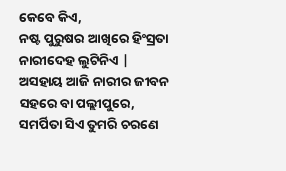କେବେ କିଏ,
ନଷ୍ଟ ପୁରୁଷର ଆଖିରେ ହିଂସ୍ରତା
ନାରୀଦେହ ଲୁଟିନିଏ |
ଅସହାୟ ଆଜି ନାରୀର ଜୀବନ
ସହରେ ବା ପଲ୍ଲୀପୁରେ,
ସମର୍ପିତା ସିଏ ତୁମରି ଚରଣେ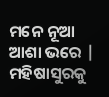ମନେ ନୂଆ ଆଶା ଭରେ |
ମହିଷାସୁରକୁ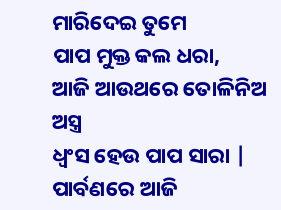ମାରିଦେଇ ତୁମେ
ପାପ ମୁକ୍ତ କଲ ଧରା,
ଆଜି ଆଉଥରେ ତୋଳିନିଅ ଅସ୍ତ୍ର
ଧ୍ବଂସ ହେଉ ପାପ ସାରା |
ପାର୍ବଣରେ ଆଜି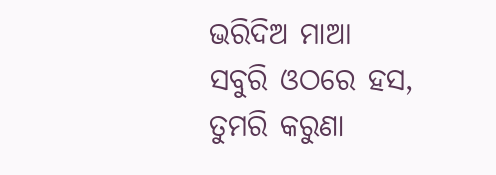ଭରିଦିଅ ମାଆ
ସବୁରି ଓଠରେ ହସ,
ତୁମରି କରୁଣା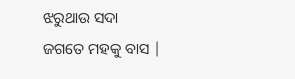ଝରୁଥାଉ ସଦା
ଜଗତେ ମହକୁ ବାସ |